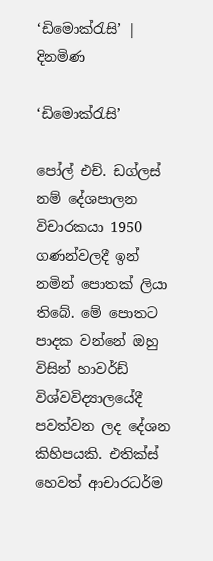‘ඩිමොක්රැසි’ | දිනමිණ

‘ඩිමොක්රැසි’

පෝල් එච්. ඩග්ලස් නම් දේශපාලන විචාරකයා 1950 ගණන්වලදී ඉන් නමින් පොතක් ලියා තිබේ. මේ පොතට පාදක වන්නේ ඔහු විසින් හාවර්ඩ් විශ්වවිද්‍යාලයේදී පවත්වන ලද දේශන කිහිපයකි. එතික්ස් හෙවත් ආචාරධර්ම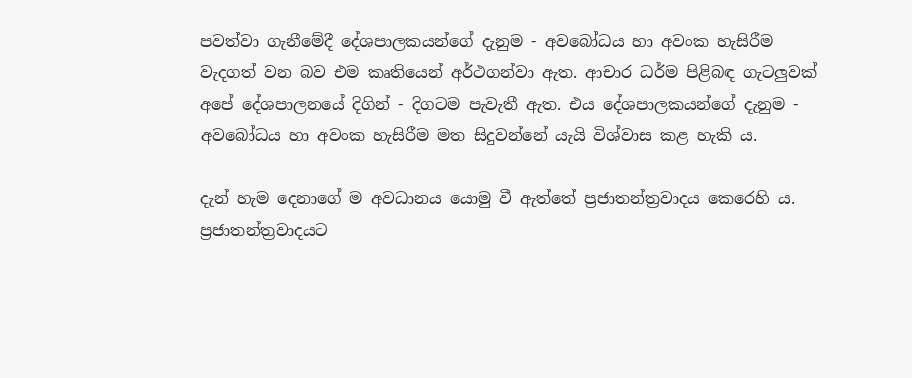පවත්වා ගැනීමේදී දේශපාලකයන්ගේ දැනුම - අවබෝධය හා අවංක හැසිරීම වැදගත් වන බව එම කෘතියෙන් අර්ථගන්වා ඇත. ආචාර ධර්ම පිළිබඳ ගැටලුවක් අපේ දේශපාලනයේ දිගින් - දිගටම පැවැතී ඇත. එය දේශපාලකයන්ගේ දැනුම - අවබෝධය හා අවංක හැසිරීම මත සිදුවන්නේ යැයි විශ්වාස කළ හැකි ය.

දැන් හැම දෙනාගේ ම අවධානය යොමු වී ඇත්තේ ප්‍රජාතන්ත්‍රවාදය කෙරෙහි ය. ප්‍රජාතන්ත්‍රවාදයට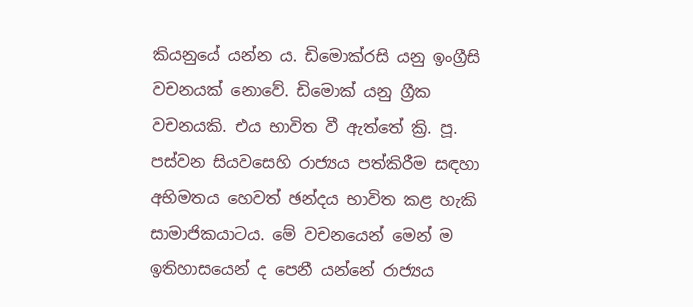කියනුයේ යන්න ය. ඩිමොක්රසි යනු ඉංග්‍රීසි වචනයක් නොවේ. ඩිමොක් යනු ග්‍රීක වචනයකි. එය භාවිත වී ඇත්තේ ක්‍රි. පූ. පස්වන සියවසෙහි රාජ්‍යය පත්කිරීම සඳහා අභිමතය හෙවත් ඡන්දය භාවිත කළ හැකි සාමාජිකයාටය. මේ වචනයෙන් මෙන් ම ඉතිහාසයෙන් ද පෙනී යන්නේ රාජ්‍යය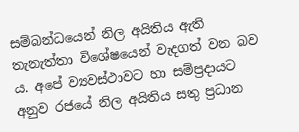සම්බන්ධයෙන් නිල අයිතිය ඇති තැනැත්තා විශේෂයෙන් වැදගත් වන බව ය. අපේ ව්‍යවස්ථාවට හා සම්ප්‍රදායට අනුව රජයේ නිල අයිතිය සතු ප්‍රධාන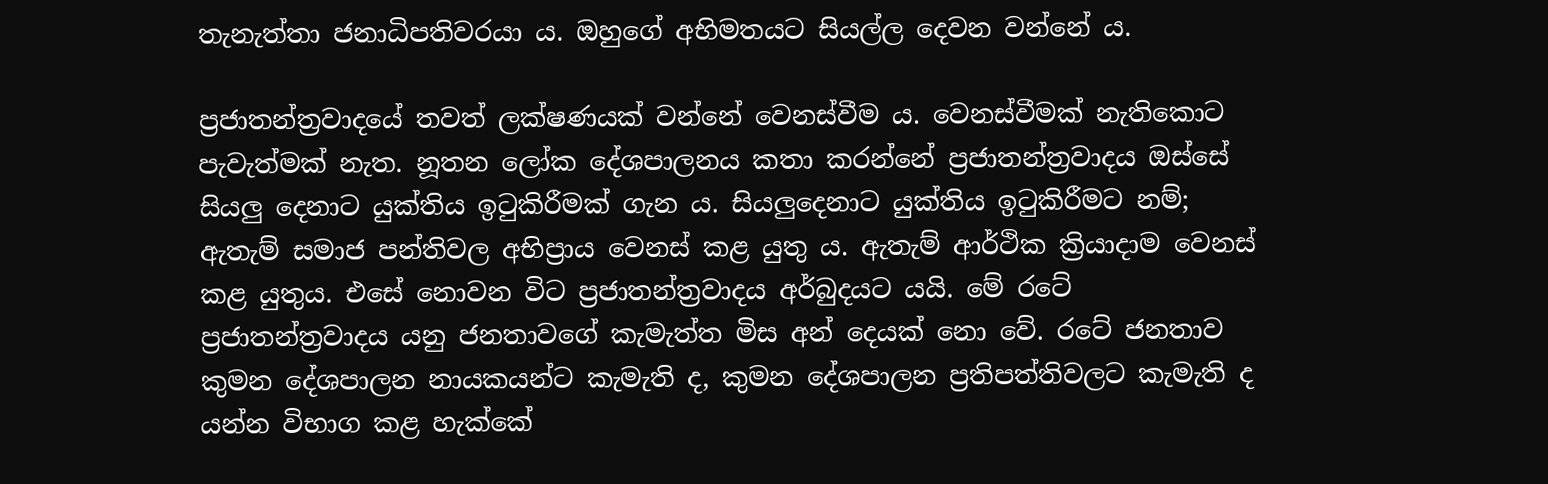තැනැත්තා ජනාධිපතිවරයා ය. ඔහුගේ අභිමතයට සියල්ල දෙවන වන්නේ ය.

ප්‍රජාතන්ත්‍රවාදයේ තවත් ලක්ෂණයක් වන්නේ වෙනස්වීම ය. වෙනස්වීමක් නැතිකොට පැවැත්මක් නැත. නූතන ලෝක දේශපාලනය කතා කරන්නේ ප්‍රජාතන්ත්‍රවාදය ඔස්සේ සියලු දෙනාට යුක්තිය ඉටුකිරීමක් ගැන ය. සියලුදෙනාට යුක්තිය ඉටුකිරීමට නම්; ඇතැම් සමාජ පන්තිවල අභිප්‍රාය වෙනස් කළ යුතු ය. ඇතැම් ආර්ථික ක්‍රියාදාම වෙනස් කළ යුතුය. එසේ නොවන විට ප්‍රජාතන්ත්‍රවාදය අර්බුදයට යයි. මේ රටේ ප්‍රජාතන්ත්‍රවාදය යනු ජනතාවගේ කැමැත්ත මිස අන් දෙයක් නො වේ. රටේ ජනතාව කුමන දේශපාලන නායකයන්ට කැමැති ද, කුමන දේශපාලන ප්‍රතිපත්තිවලට කැමැති ද යන්න විභාග කළ හැක්කේ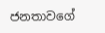ජනතාවගේ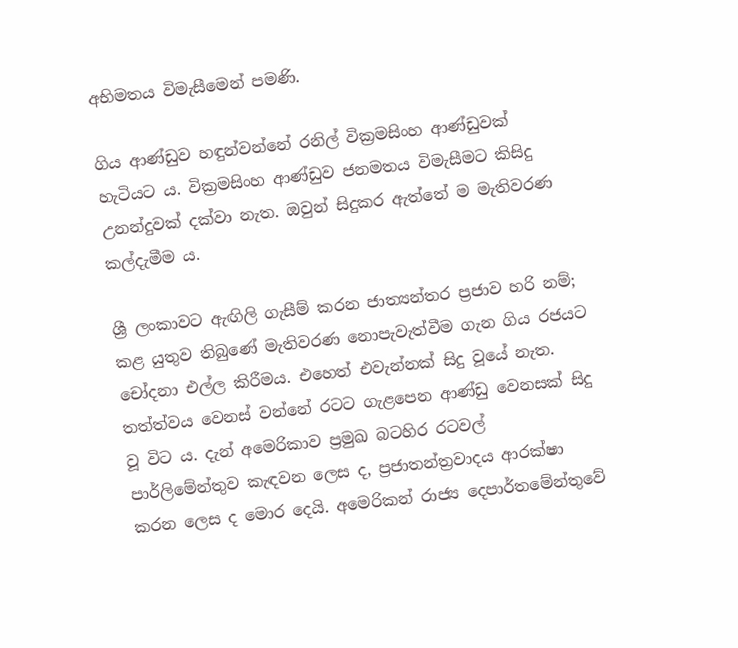අභිමතය විමැසීමෙන් පමණි.

ගිය ආණ්ඩුව හඳුන්වන්නේ රනිල් වික්‍රමසිංහ ආණ්ඩුවක් හැටියට ය. වික්‍රමසිංහ ආණ්ඩුව ජනමතය විමැසීමට කිසිදු උනන්දුවක් දක්වා නැත. ඔවුන් සිදුකර ඇත්තේ ම මැතිවරණ කල්දැමීම ය.

ශ්‍රී ලංකාවට ඇඟිලි ගැසීම් කරන ජාත්‍යන්තර ප්‍රජාව හරි නම්; කළ යුතුව තිබුණේ මැතිවරණ නොපැවැත්වීම ගැන ගිය රජයට චෝදනා එල්ල කිරීමය. එහෙත් එවැන්නක් සිදු වූයේ නැත. තත්ත්වය වෙනස් වන්නේ රටට ගැළපෙන ආණ්ඩු වෙනසක් සිදු වූ විට ය. දැන් අමෙරිකාව ප්‍රමුඛ බටහිර රටවල් පාර්ලිමේන්තුව කැඳවන ලෙස ද, ප්‍රජාතන්ත්‍රවාදය ආරක්ෂා කරන ලෙස ද මොර දෙයි. අමෙරිකන් රාජ්‍ය දෙපාර්තමේන්තුවේ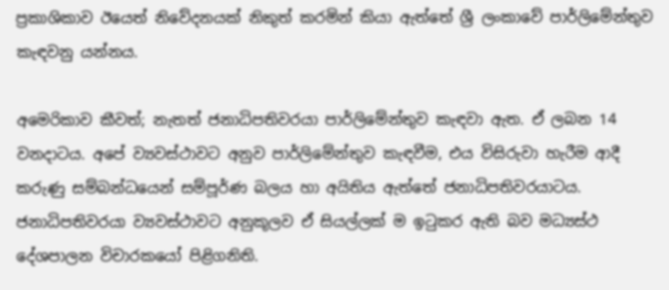ප්‍රකාශිකාව ඊයෙත් නිවේදනයක් නිකුත් කරමින් කියා ඇත්තේ ශ්‍රී ලංකාවේ පාර්ලිමේන්තුව කැඳවනු යන්නය.

අමෙරිකාව කීවත්; නැතත් ජනාධිපතිවරයා පාර්ලිමේන්තුව කැඳවා ඇත. ඒ ලබන 14 වනදාටය. අපේ ව්‍යවස්ථාවට අනුව පාර්ලිමේන්තුව කැඳවීම, එය විසිරුවා හැරීම ආදී කරුණු සම්බන්ධයෙන් සම්පූර්ණ බලය හා අයිතිය ඇත්තේ ජනාධිපතිවරයාටය. ජනාධිපතිවරයා ව්‍යවස්ථාවට අනුකූලව ඒ සියල්ලක් ම ඉටුකර ඇති බව මධ්‍යස්ථ දේශපාලන විචාරකයෝ පිළිගනිති.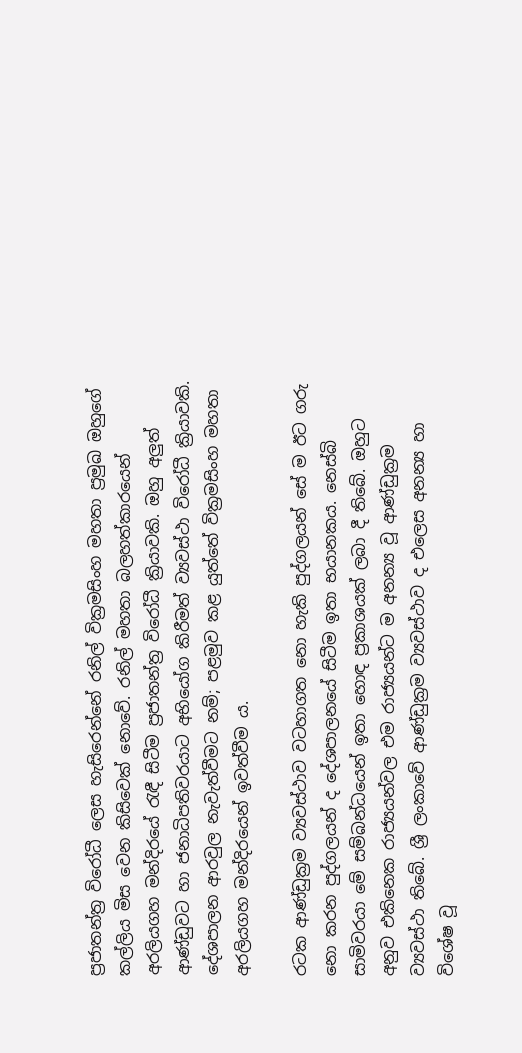ප්‍රජාතන්ත්‍ර විරෝධී ලෙස හැසිරෙන්නේ රනිල් වික්‍රමසිංහ මහතා ප්‍රමුඛ ඔහුගේ කල්ලිය මිස වෙන කිසිවෙක් නොවේ. රනිල් මහතා බලහත්කාරයෙන් අරලියගහ මන්දිරයේ රැඳී සිටීම ප්‍රජාතන්ත්‍ර විරෝධී ක්‍රියාවකි. ඔහු අලුත් ආණ්ඩුවට හා ජනාධිපතිවරයාට අභියෝග කිරීමත් ව්‍යවස්ථා විරෝධී ක්‍රියාවකි. දේශපාලන ආරවුල නැවැත්වීමට නම්; පළමුව කළ යුත්තේ වික්‍රමසිංහ මහතා අරලියගහ මන්දිරයෙන් ඉවත්වීම ය.

රටක ආණ්ඩුක්‍රම ව්‍යවස්ථාව වටහාගත නො හැකි පුද්ගලයන් සේ ම ඊට ගරු නො කරන පුද්ගලයන් ද දේශපාලනයේ සිටීම ඉතා භයානකය. නෙස්බි සාමිවරයා මේ සම්බන්ධයෙන් ඉතා හොඳ ප්‍රකාශයක් ලබා දී තිබේ. ඔහුට අනුව එකිනෙක රාජ්‍යයන්වල එම රාජ්‍යයන්ට ම අනන්‍ය වූ ආණ්ඩුක්‍රම ව්‍යවස්ථා තිබේ. ශ්‍රී ලංකාවේ ආණ්ඩුක්‍රම ව්‍යවස්ථාව ද එලෙස අනන්‍ය හා විශේෂ වූ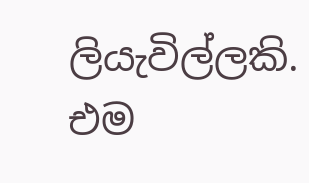ලියැවිල්ලකි. එම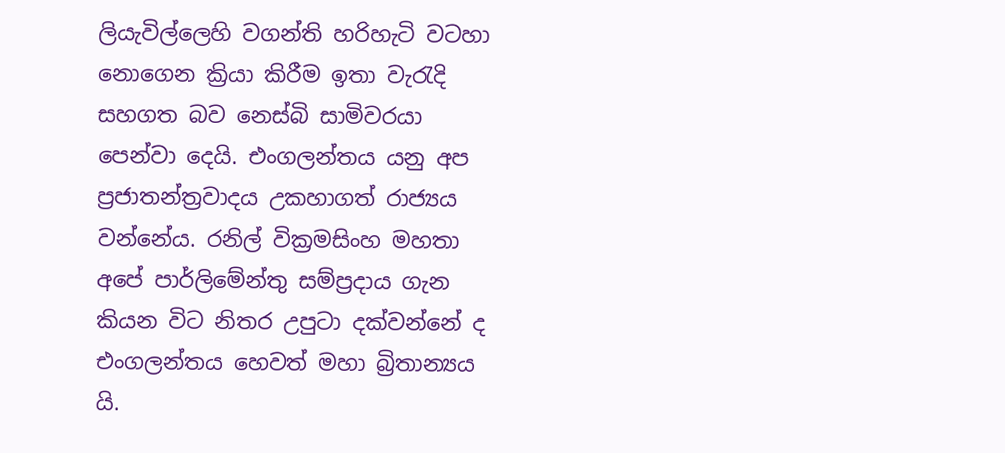ලියැවිල්ලෙහි වගන්ති හරිහැටි වටහා නොගෙන ක්‍රියා කිරීම ඉතා වැරැදි සහගත බව නෙස්බි සාමිවරයා පෙන්වා දෙයි. එංගලන්තය යනු අප ප්‍රජාතන්ත්‍රවාදය උකහාගත් රාජ්‍යය වන්නේය. රනිල් වික්‍රමසිංහ මහතා අපේ පාර්ලිමේන්තු සම්ප්‍රදාය ගැන කියන විට නිතර උපුටා දක්වන්නේ ද එංගලන්තය හෙවත් මහා බ්‍රිතාන්‍යය යි.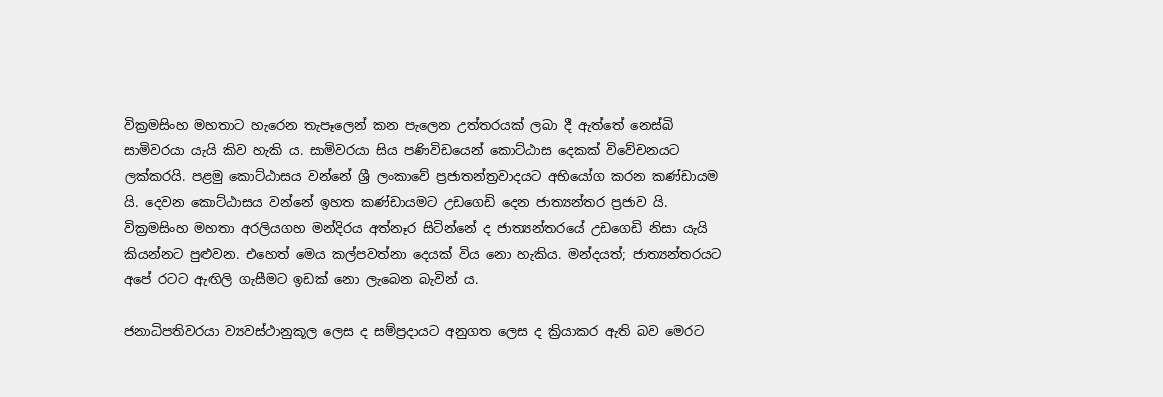වික්‍රමසිංහ මහතාට හැරෙන තැපෑලෙන් කන පැලෙන උත්තරයක් ලබා දී ඇත්තේ නෙස්බි සාමිවරයා යැයි කිව හැකි ය. සාමිවරයා සිය පණිවිඩයෙන් කොට්ඨාස දෙකක් විවේචනයට ලක්කරයි. පළමු කොට්ඨාසය වන්නේ ශ්‍රී ලංක‍ාවේ ප්‍රජාතන්ත්‍රවාදයට අභියෝග කරන කණ්ඩායම යි. දෙවන කොට්ඨාසය වන්නේ ඉහත කණ්ඩායමට උඩගෙඩි දෙන ජාත්‍යන්තර ප්‍රජාව යි. වික්‍රමසිංහ මහතා අරලියගහ මන්දිරය අත්නෑර සිටින්නේ ද ජාත්‍යන්තරයේ උඩගෙඩි නිසා යැයි කියන්නට පුළුවන. එහෙත් මෙය කල්පවත්නා දෙයක් විය නො හැකිය. මන්දයත්; ජාත්‍යන්තරයට අපේ රටට ඇඟිලි ගැසීමට ඉඩක් නො ලැබෙන බැවින් ය.

ජනාධිපතිවරයා ව්‍යවස්ථානුකූල ලෙස ද සම්ප්‍රදායට අනුගත ලෙස ද ක්‍රියාකර ඇති බව මෙරට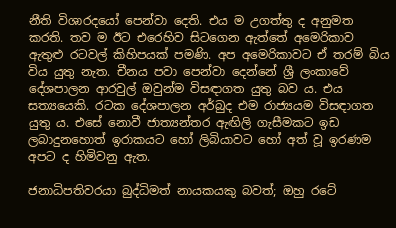නීති විශාරදයෝ පෙන්වා දෙති. එය ම උගත්තු ද අනුමත කරති. තව ම ඊට එරෙහිව සිටගෙන ඇත්තේ අමෙරිකාව ඇතුළු රටවල් කිහිපයක් පමණි. අප ‍අමෙරිකාවට ඒ තරම් බිය විය යුතු නැත. චීනය පවා පෙන්වා දෙන්නේ ශ්‍රී ලංකාවේ දේශපාලන ආරවුල් ඔවුන්ම විසඳාගත යුතු බව ය. එය සත්‍යයෙකි. රටක දේශපාලන අර්බුද එම රාජ්‍යයම විසඳාගත යුතු ය. එසේ නොවී ජාත්‍යන්තර ඇඟිලි ගැසීමකට ඉඩ ලබාදුනහොත් ඉරාකයට හෝ ලිබියාවට හෝ අත් වූ ඉරණම අපට ද හිමිවනු ඇත.

ජනාධිපතිවරයා බුද්ධිමත් නායකයකු බවත්; ඔහු රටේ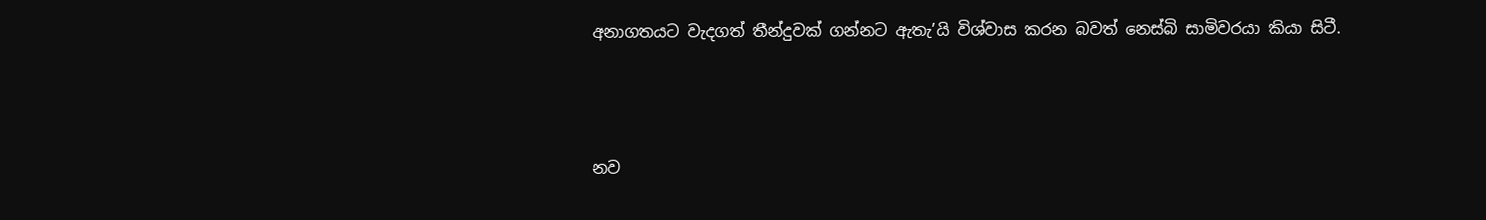අනාගතයට වැදගත් තීන්දුවක් ගන්නට ඇතැ’යි විශ්වාස කරන බවත් නෙස්බි සාමිවරයා කියා සිටී.



නව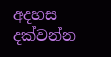අදහස දක්වන්න